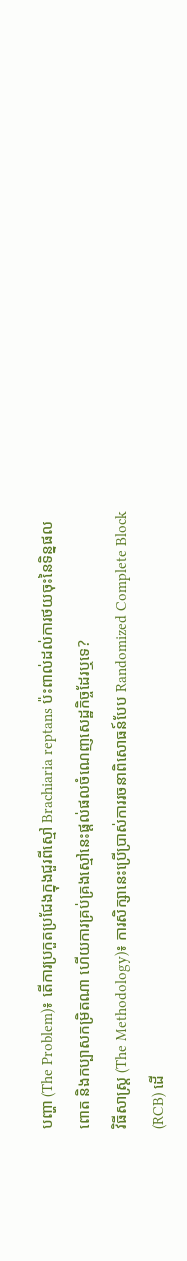បញ្ហា (The Problem)៖ តើការប្រកួតប្រជែងក្នុងជួរពីស្មៅ Brachiaria reptans ប៉ះពាល់ដល់ការថយចុះនៃទិន្នផលពោត និងកប្បាសកម្រិតណា ហើយការគ្រប់គ្រងស្មៅនេះផ្តល់ផលចំណេញសេដ្ឋកិច្ចដែរឬទេ?
វិធីសាស្ត្រ (The Methodology)៖ ការសិក្សានេះប្រើប្រាស់ការរចនាពិសោធន៍បែប Randomized Complete Block (RCB) ដើ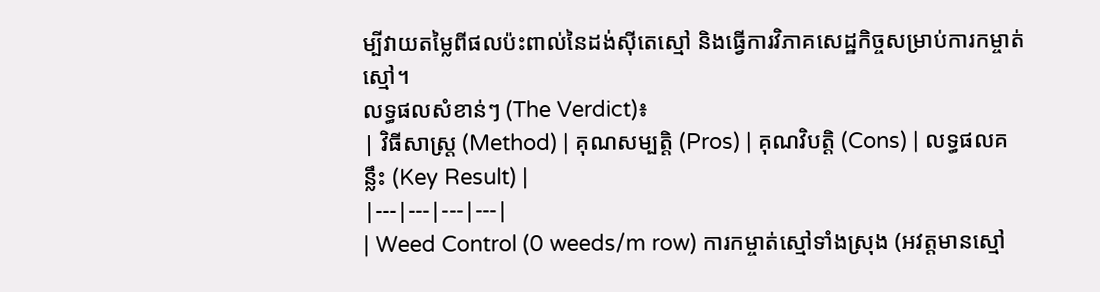ម្បីវាយតម្លៃពីផលប៉ះពាល់នៃដង់ស៊ីតេស្មៅ និងធ្វើការវិភាគសេដ្ឋកិច្ចសម្រាប់ការកម្ចាត់ស្មៅ។
លទ្ធផលសំខាន់ៗ (The Verdict)៖
| វិធីសាស្ត្រ (Method) | គុណសម្បត្តិ (Pros) | គុណវិបត្តិ (Cons) | លទ្ធផលគន្លឹះ (Key Result) |
|---|---|---|---|
| Weed Control (0 weeds/m row) ការកម្ចាត់ស្មៅទាំងស្រុង (អវត្តមានស្មៅ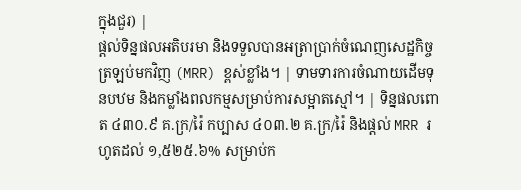ក្នុងជួរ) |
ផ្តល់ទិន្នផលអតិបរមា និងទទួលបានអត្រាប្រាក់ចំណេញសេដ្ឋកិច្ចត្រឡប់មកវិញ (MRR) ខ្ពស់ខ្លាំង។ | ទាមទារការចំណាយដើមទុនបឋម និងកម្លាំងពលកម្មសម្រាប់ការសម្អាតស្មៅ។ | ទិន្នផលពោត ៤៣០.៩ គ.ក្រ/រ៉ៃ កប្បាស ៤០៣.២ គ.ក្រ/រ៉ៃ និងផ្តល់ MRR រហូតដល់ ១,៥២៥.៦% សម្រាប់ក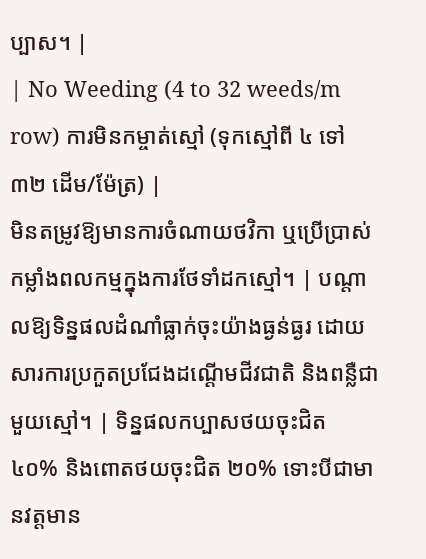ប្បាស។ |
| No Weeding (4 to 32 weeds/m row) ការមិនកម្ចាត់ស្មៅ (ទុកស្មៅពី ៤ ទៅ ៣២ ដើម/ម៉ែត្រ) |
មិនតម្រូវឱ្យមានការចំណាយថវិកា ឬប្រើប្រាស់កម្លាំងពលកម្មក្នុងការថែទាំដកស្មៅ។ | បណ្តាលឱ្យទិន្នផលដំណាំធ្លាក់ចុះយ៉ាងធ្ងន់ធ្ងរ ដោយសារការប្រកួតប្រជែងដណ្តើមជីវជាតិ និងពន្លឺជាមួយស្មៅ។ | ទិន្នផលកប្បាសថយចុះជិត ៤០% និងពោតថយចុះជិត ២០% ទោះបីជាមានវត្តមាន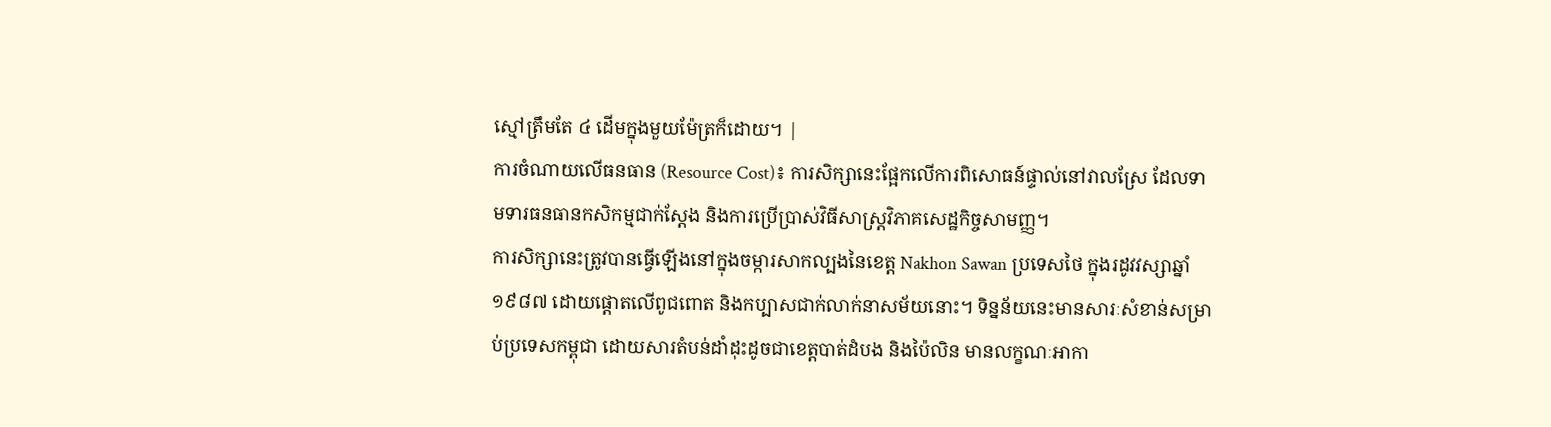ស្មៅត្រឹមតែ ៤ ដើមក្នុងមួយម៉ែត្រក៏ដោយ។ |
ការចំណាយលើធនធាន (Resource Cost)៖ ការសិក្សានេះផ្អែកលើការពិសោធន៍ផ្ទាល់នៅវាលស្រែ ដែលទាមទារធនធានកសិកម្មជាក់ស្តែង និងការប្រើប្រាស់វិធីសាស្ត្រវិភាគសេដ្ឋកិច្ចសាមញ្ញ។
ការសិក្សានេះត្រូវបានធ្វើឡើងនៅក្នុងចម្ការសាកល្បងនៃខេត្ត Nakhon Sawan ប្រទេសថៃ ក្នុងរដូវវស្សាឆ្នាំ ១៩៨៧ ដោយផ្តោតលើពូជពោត និងកប្បាសជាក់លាក់នាសម័យនោះ។ ទិន្នន័យនេះមានសារៈសំខាន់សម្រាប់ប្រទេសកម្ពុជា ដោយសារតំបន់ដាំដុះដូចជាខេត្តបាត់ដំបង និងប៉ៃលិន មានលក្ខណៈអាកា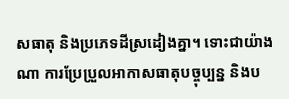សធាតុ និងប្រភេទដីស្រដៀងគ្នា។ ទោះជាយ៉ាងណា ការប្រែប្រួលអាកាសធាតុបច្ចុប្បន្ន និងប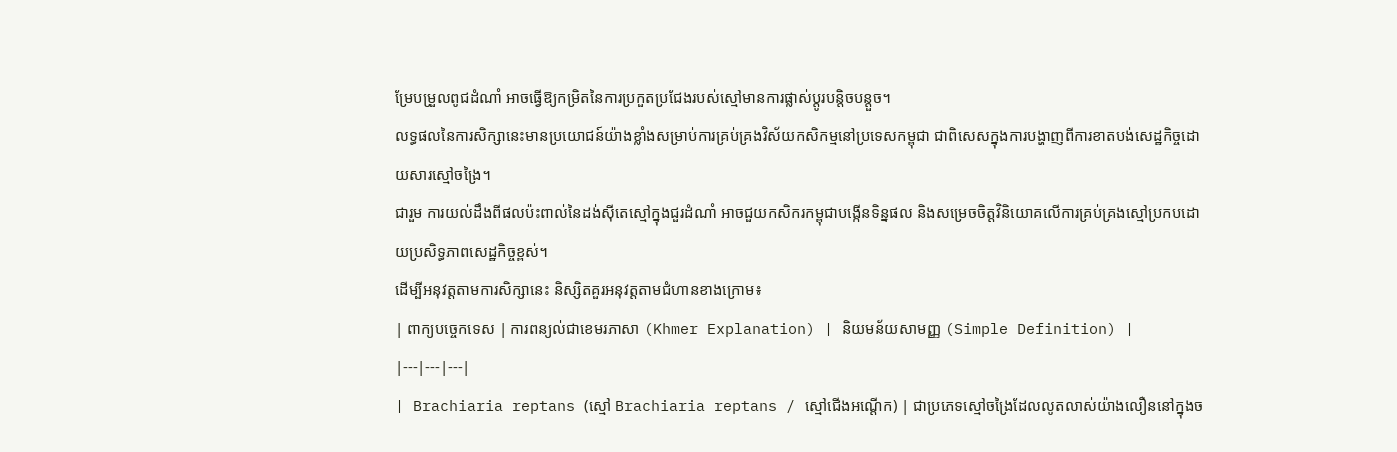ម្រែបម្រួលពូជដំណាំ អាចធ្វើឱ្យកម្រិតនៃការប្រកួតប្រជែងរបស់ស្មៅមានការផ្លាស់ប្តូរបន្តិចបន្តួច។
លទ្ធផលនៃការសិក្សានេះមានប្រយោជន៍យ៉ាងខ្លាំងសម្រាប់ការគ្រប់គ្រងវិស័យកសិកម្មនៅប្រទេសកម្ពុជា ជាពិសេសក្នុងការបង្ហាញពីការខាតបង់សេដ្ឋកិច្ចដោយសារស្មៅចង្រៃ។
ជារួម ការយល់ដឹងពីផលប៉ះពាល់នៃដង់ស៊ីតេស្មៅក្នុងជួរដំណាំ អាចជួយកសិករកម្ពុជាបង្កើនទិន្នផល និងសម្រេចចិត្តវិនិយោគលើការគ្រប់គ្រងស្មៅប្រកបដោយប្រសិទ្ធភាពសេដ្ឋកិច្ចខ្ពស់។
ដើម្បីអនុវត្តតាមការសិក្សានេះ និស្សិតគួរអនុវត្តតាមជំហានខាងក្រោម៖
| ពាក្យបច្ចេកទេស | ការពន្យល់ជាខេមរភាសា (Khmer Explanation) | និយមន័យសាមញ្ញ (Simple Definition) |
|---|---|---|
| Brachiaria reptans (ស្មៅ Brachiaria reptans / ស្មៅជើងអណ្តើក) | ជាប្រភេទស្មៅចង្រៃដែលលូតលាស់យ៉ាងលឿននៅក្នុងច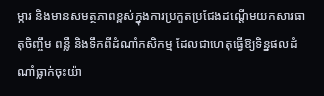ម្ការ និងមានសមត្ថភាពខ្ពស់ក្នុងការប្រកួតប្រជែងដណ្តើមយកសារធាតុចិញ្ចឹម ពន្លឺ និងទឹកពីដំណាំកសិកម្ម ដែលជាហេតុធ្វើឱ្យទិន្នផលដំណាំធ្លាក់ចុះយ៉ា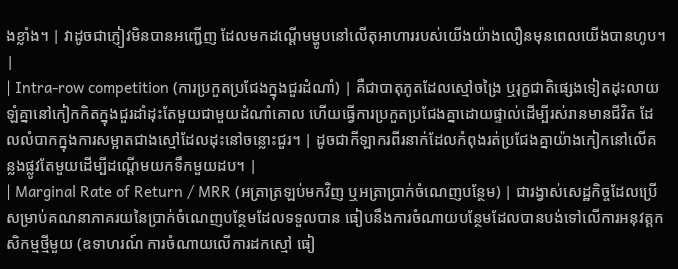ងខ្លាំង។ | វាដូចជាភ្ញៀវមិនបានអញ្ជើញ ដែលមកដណ្តើមម្ហូបនៅលើតុអាហាររបស់យើងយ៉ាងលឿនមុនពេលយើងបានហូប។ |
| Intra-row competition (ការប្រកួតប្រជែងក្នុងជួរដំណាំ) | គឺជាបាតុភូតដែលស្មៅចង្រៃ ឬរុក្ខជាតិផ្សេងទៀតដុះលាយឡំគ្នានៅកៀកកិតក្នុងជួរដាំដុះតែមួយជាមួយដំណាំគោល ហើយធ្វើការប្រកួតប្រជែងគ្នាដោយផ្ទាល់ដើម្បីរស់រានមានជីវិត ដែលលំបាកក្នុងការសម្អាតជាងស្មៅដែលដុះនៅចន្លោះជួរ។ | ដូចជាកីឡាករពីរនាក់ដែលកំពុងរត់ប្រជែងគ្នាយ៉ាងកៀកនៅលើគន្លងផ្លូវតែមួយដើម្បីដណ្តើមយកទឹកមួយដប។ |
| Marginal Rate of Return / MRR (អត្រាត្រឡប់មកវិញ ឬអត្រាប្រាក់ចំណេញបន្ថែម) | ជារង្វាស់សេដ្ឋកិច្ចដែលប្រើសម្រាប់គណនាភាគរយនៃប្រាក់ចំណេញបន្ថែមដែលទទួលបាន ធៀបនឹងការចំណាយបន្ថែមដែលបានបង់ទៅលើការអនុវត្តកសិកម្មថ្មីមួយ (ឧទាហរណ៍ ការចំណាយលើការដកស្មៅ ធៀ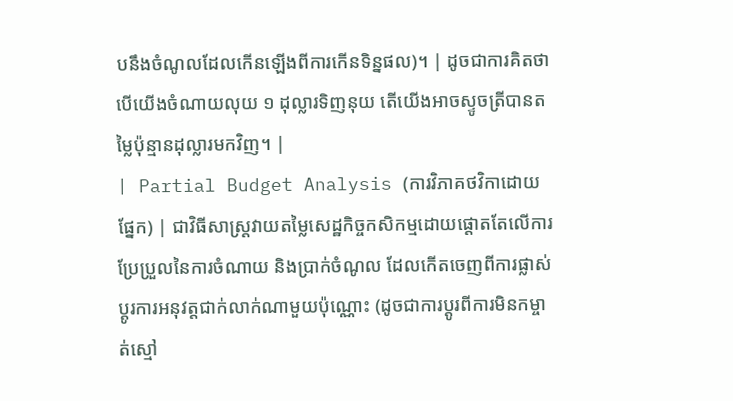បនឹងចំណូលដែលកើនឡើងពីការកើនទិន្នផល)។ | ដូចជាការគិតថាបើយើងចំណាយលុយ ១ ដុល្លារទិញនុយ តើយើងអាចស្ទូចត្រីបានតម្លៃប៉ុន្មានដុល្លារមកវិញ។ |
| Partial Budget Analysis (ការវិភាគថវិកាដោយផ្នែក) | ជាវិធីសាស្ត្រវាយតម្លៃសេដ្ឋកិច្ចកសិកម្មដោយផ្តោតតែលើការប្រែប្រួលនៃការចំណាយ និងប្រាក់ចំណូល ដែលកើតចេញពីការផ្លាស់ប្តូរការអនុវត្តជាក់លាក់ណាមួយប៉ុណ្ណោះ (ដូចជាការប្តូរពីការមិនកម្ចាត់ស្មៅ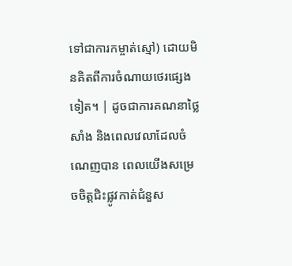ទៅជាការកម្ចាត់ស្មៅ) ដោយមិនគិតពីការចំណាយថេរផ្សេងទៀត។ | ដូចជាការគណនាថ្លៃសាំង និងពេលវេលាដែលចំណេញបាន ពេលយើងសម្រេចចិត្តជិះផ្លូវកាត់ជំនួស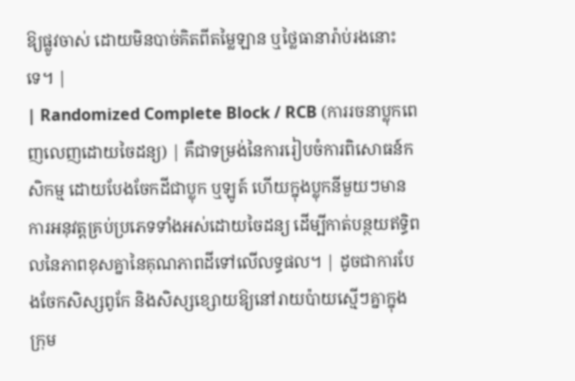ឱ្យផ្លូវចាស់ ដោយមិនបាច់គិតពីតម្លៃឡាន ឬថ្លៃធានារ៉ាប់រងនោះទេ។ |
| Randomized Complete Block / RCB (ការរចនាប្លុកពេញលេញដោយចៃដន្យ) | គឺជាទម្រង់នៃការរៀបចំការពិសោធន៍កសិកម្ម ដោយបែងចែកដីជាប្លុក ឬឡូត៍ ហើយក្នុងប្លុកនីមួយៗមានការអនុវត្តគ្រប់ប្រភេទទាំងអស់ដោយចៃដន្យ ដើម្បីកាត់បន្ថយឥទ្ធិពលនៃភាពខុសគ្នានៃគុណភាពដីទៅលើលទ្ធផល។ | ដូចជាការបែងចែកសិស្សពូកែ និងសិស្សខ្សោយឱ្យនៅរាយប៉ាយស្មើៗគ្នាក្នុងក្រុម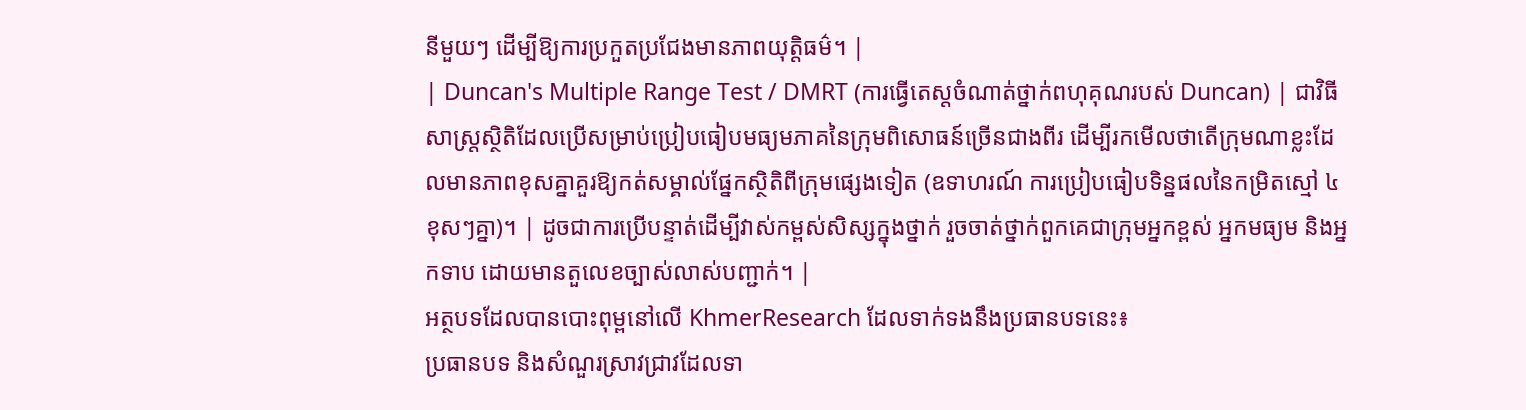នីមួយៗ ដើម្បីឱ្យការប្រកួតប្រជែងមានភាពយុត្តិធម៌។ |
| Duncan's Multiple Range Test / DMRT (ការធ្វើតេស្តចំណាត់ថ្នាក់ពហុគុណរបស់ Duncan) | ជាវិធីសាស្ត្រស្ថិតិដែលប្រើសម្រាប់ប្រៀបធៀបមធ្យមភាគនៃក្រុមពិសោធន៍ច្រើនជាងពីរ ដើម្បីរកមើលថាតើក្រុមណាខ្លះដែលមានភាពខុសគ្នាគួរឱ្យកត់សម្គាល់ផ្នែកស្ថិតិពីក្រុមផ្សេងទៀត (ឧទាហរណ៍ ការប្រៀបធៀបទិន្នផលនៃកម្រិតស្មៅ ៤ ខុសៗគ្នា)។ | ដូចជាការប្រើបន្ទាត់ដើម្បីវាស់កម្ពស់សិស្សក្នុងថ្នាក់ រួចចាត់ថ្នាក់ពួកគេជាក្រុមអ្នកខ្ពស់ អ្នកមធ្យម និងអ្នកទាប ដោយមានតួលេខច្បាស់លាស់បញ្ជាក់។ |
អត្ថបទដែលបានបោះពុម្ពនៅលើ KhmerResearch ដែលទាក់ទងនឹងប្រធានបទនេះ៖
ប្រធានបទ និងសំណួរស្រាវជ្រាវដែលទា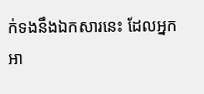ក់ទងនឹងឯកសារនេះ ដែលអ្នកអា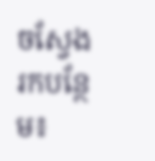ចស្វែងរកបន្ថែម៖